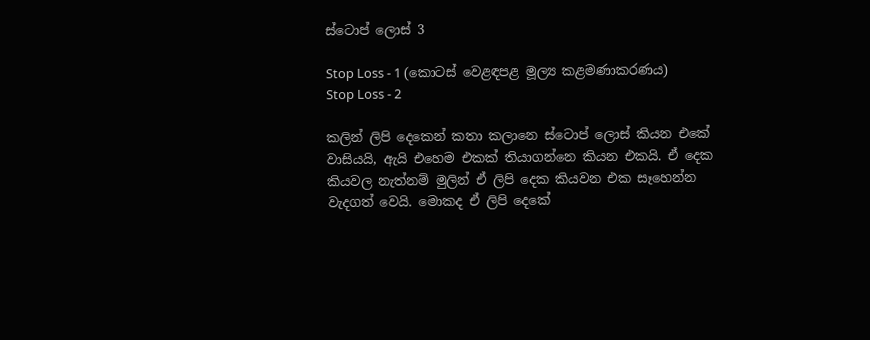ස්ටොප් ලොස් 3

Stop Loss - 1 (කොටස් වෙළඳපළ මූල්‍ය කළමණාකරණය)
Stop Loss - 2

කලින් ලිපි දෙකෙන් කතා කලානෙ ස්ටොප් ලොස් කියන එකේ වාසියයි, ඇයි එහෙම එකක් තියාගන්නෙ කියන එකයි. ඒ දෙක කියවල නැත්නම් මුලින් ඒ ලිපි දෙක කියවන එක සෑහෙන්න වැදගත් වෙයි. මොකද ඒ ලිපි දෙකේ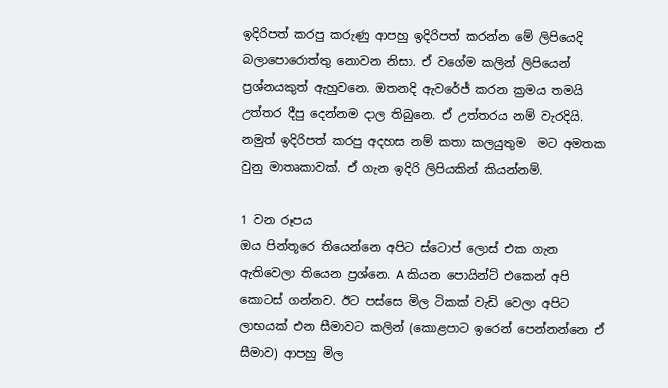ඉදිරිපත් කරපු කරුණු ආපහු ඉදිරිපත් කරන්න මේ ලිපියෙදි බලාපොරොත්තු නොවන නිසා. ඒ වගේම කලින් ලිපියෙන් ප්‍රශ්නයකුත් ඇහුවනෙ. ඔතනදි ඇවරේජ් කරන ක්‍රමය තමයි උත්තර දීපු දෙන්නම දාල තිබුනෙ. ඒ උත්තරය නම් වැරදියි. නමුත් ඉදිරිපත් කරපු අදහස නම් කතා කලයුතුම  මට අමතක වුනු මාතෘකාවක්. ඒ ගැන ඉදිරි ලිපියකින් කියන්නම්.

1 වන රූපය
ඔය පින්තූරෙ තියෙන්නෙ අපිට ස්ටොප් ලොස් එක ගැන ඇතිවෙලා තියෙන ප්‍රශ්නෙ. A කියන පොයින්ට් එකෙන් අපි කොටස් ගන්නව. ඊට පස්සෙ මිල ටිකක් වැඩි වෙලා අපිට ලාභයක් එන සීමාවට කලින් (කොළපාට ඉරෙන් පෙන්නන්නෙ ඒ සීමාව) ආපහු මිල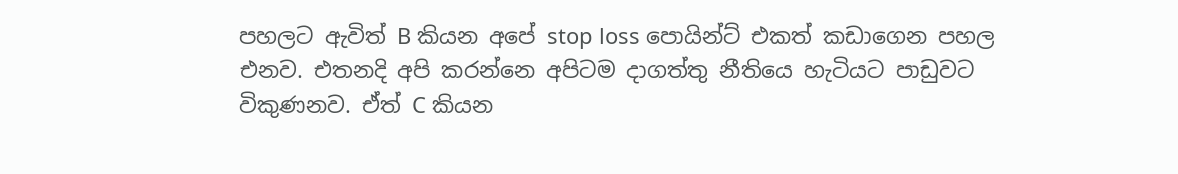පහලට ඇවිත් B කියන අපේ stop loss පොයින්ට් එකත් කඩාගෙන පහල එනව. එතනදි අපි කරන්නෙ අපිටම දාගත්තු නීතියෙ හැටියට පාඩුවට විකුණනව. ඒත් C කියන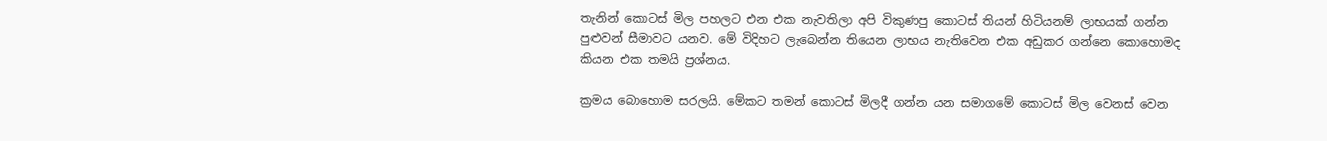තැනින් කොටස් මිල පහලට එන එක නැවතිලා අපි විකුණපු කොටස් තියන් හිටියනම් ලාභයක් ගන්න පුළුවන් සීමාවට යනව. මේ විදිහට ලැබෙන්න තියෙන ලාභය නැතිවෙන එක අඩුකර ගන්නෙ කොහොමද කියන එක තමයි ප්‍රශ්නය.

ක්‍රමය බොහොම සරලයි. මේකට තමන් කොටස් මිලදී ගන්න යන සමාගමේ කොටස් මිල වෙනස් වෙන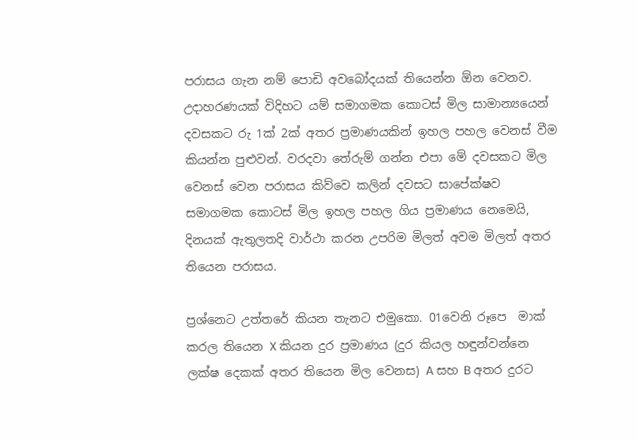පරාසය ගැන නම් පොඩි අවබෝදයක් තියෙන්න ඕන වෙනව. උදාහරණයක් විදිහට යම් සමාගමක කොටස් මිල සාමාන්‍යයෙන් දවසකට රු 1ක් 2ක් අතර ප්‍රමාණයකින් ඉහල පහල වෙනස් වීම කියන්න පුළුවන්. වරදවා තේරුම් ගන්න එපා මේ දවසකට මිල වෙනස් වෙන පරාසය කිව්වෙ කලින් දවසට සාපේක්ෂව සමාගමක කොටස් මිල ඉහල පහල ගිය ප්‍රමාණය නෙමෙයි, දිනයක් ඇතුලතදි වාර්ථා කරන උපරිම මිලත් අවම මිලත් අතර තියෙන පරාසය.

ප්‍රශ්නෙට උත්තරේ කියන තැනට එමුකො. 01වෙනි රූපෙ  මාක් කරල තියෙන X කියන දුර ප්‍රමාණය (දුර කියල හඳුන්වන්නෙ ලක්ෂ දෙකක් අතර තියෙන මිල වෙනස) A සහ B අතර දුරට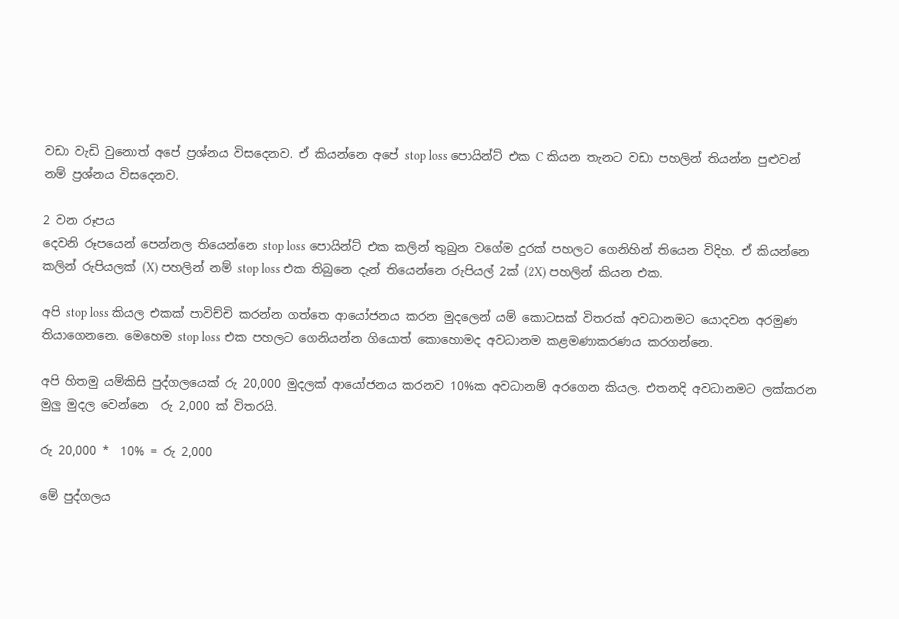වඩා වැඩි වුනොත් අපේ ප්‍රශ්නය විසදෙනව. ඒ කියන්නෙ අපේ stop loss පොයින්ට් එක C කියන තැනට වඩා පහලින් තියන්න පුළුවන් නම් ප්‍රශ්නය විසදෙනව.

2 වන රූපය
දෙවනි රූපයෙන් පෙන්නල තියෙන්නෙ stop loss පොයින්ට් එක කලින් තුබුන වගේම දුරක් පහලට ගෙනිහින් තියෙන විදිහ. ඒ කියන්නෙ කලින් රුපියලක් (X) පහලින් නම් stop loss එක තිබුනෙ දැන් තියෙන්නෙ රුපියල් 2ක් (2X) පහලින් කියන එක.

අපි stop loss කියල එකක් පාවිච්චි කරන්න ගත්තෙ ආයෝජනය කරන මුදලෙන් යම් කොටසක් විතරක් අවධානමට යොදවන අරමුණ තියාගෙනනෙ. මෙහෙම stop loss එක පහලට ගෙනියන්න ගියොත් කොහොමද අවධානම කළමණාකරණය කරගන්නෙ.

අපි හිතමු යම්කිසි පුද්ගලයෙක් රු 20,000 මුදලක් ආයෝජනය කරනව 10%ක අවධානම් අරගෙන කියල. එතනදි අවධානමට ලක්කරන මුලු මුදල වෙන්නෙ  රු 2,000 ක් විතරයි.

රු 20,000 *  10% = රු 2,000

මේ පුද්ගලය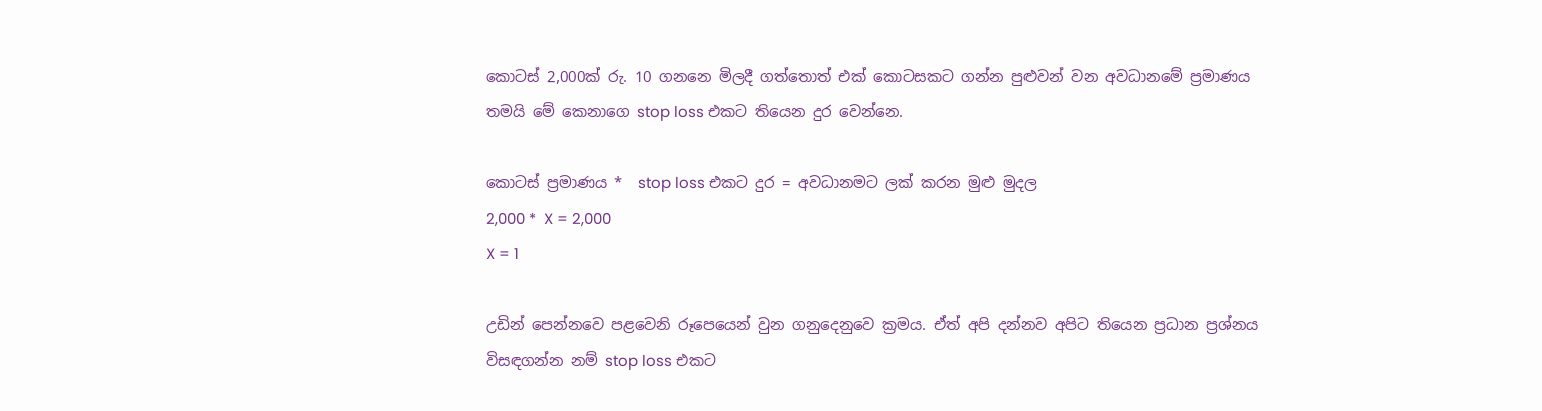කොටස් 2,000ක් රු. 10 ගනනෙ මිලදී ගත්තොත් එක් කොටසකට ගන්න පුළුවන් වන අවධානමේ ප්‍රමාණය තමයි මේ කෙනාගෙ stop loss එකට තියෙන දුර වෙන්නෙ.

කොටස් ප්‍රමාණය *  stop loss එකට දුර = අවධානමට ලක් කරන මුළු මුදල
2,000 *  X = 2,000
X = 1

උඩින් පෙන්නවෙ පළවෙනි රූපෙයෙන් වුන ගනුදෙනුවෙ ක්‍රමය. ඒත් අපි දන්නව අපිට තියෙන ප්‍රධාන ප්‍රශ්නය විසඳගන්න නම් stop loss එකට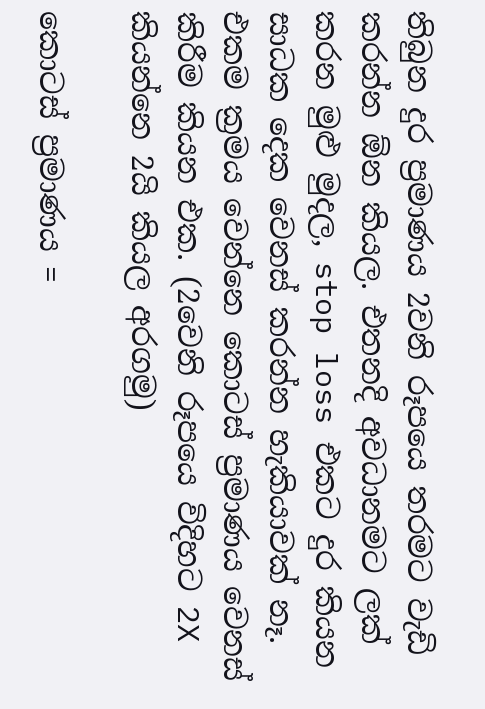තිබුන දුර ප්‍රමාණය 2වනි රූ‍පයෙ තරමට වැඩි කරන්න ඕන කියල. එතනදි අවධානමට ලක් කරන මුළු මුදල, stop loss එකට දුර කියන සාධක දෙක වෙනස් කරන්න හැකියාවක් නෑ. එකම ක්‍රමය වෙන්නෙ කොටස් ප්‍රමාණය වෙනස් කිරීම කියන එක. (2වෙනි රූපයෙ විදිහට 2X කියන්නෙ 2යි කියල අරගමු)

කොටස් ප්‍රමාණය =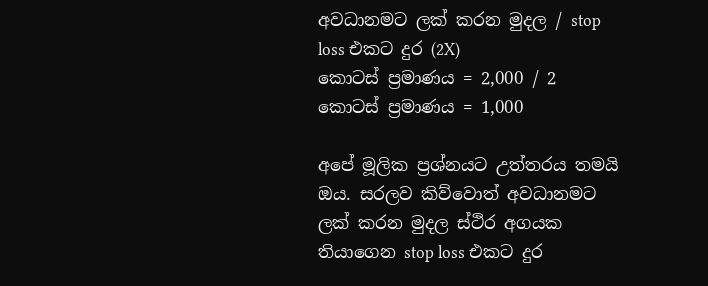අවධානමට ලක් කරන මුදල / stop loss එකට දුර (2X)
කොටස් ප්‍රමාණය = 2,000 / 2
කොටස් ප්‍රමාණය = 1,000

අපේ මූලික ප්‍රශ්නයට උත්තරය තමයි ඔය. සරලව කිව්වොත් අවධානමට ලක් කරන මුදල ස්ථිර අගයක තියාගෙන ‍stop loss එකට දුර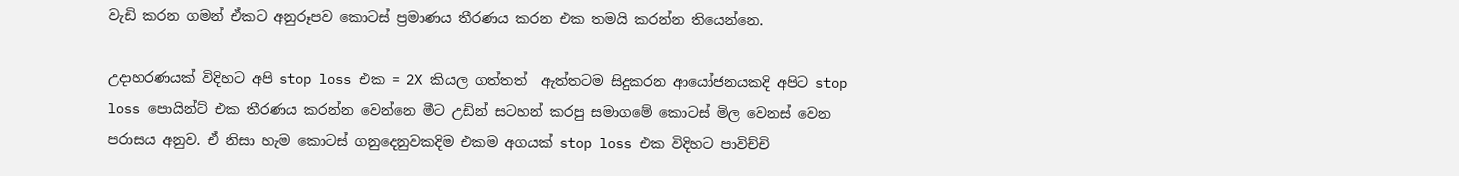වැඩි කරන ගමන් ඒකට අනුරූපව කොටස් ප්‍රමාණය තීරණය කරන එක තමයි කරන්න තියෙන්නෙ.

උදාහරණයක් විදිහට අපි stop loss එක = 2X කියල ගත්තත්  ඇත්තටම සිදුකරන ආයෝජනයකදි අපිට stop loss පොයින්ට් එක තීරණය කරන්න වෙන්නෙ මීට උඩින් සටහන් කරපු සමාගමේ කොටස් මිල වෙනස් වෙන පරාසය අනුව. ඒ නිසා හැම කොටස් ගනුදෙනුවකදිම එකම අගයක් stop loss එක විදිහට පාවිච්චි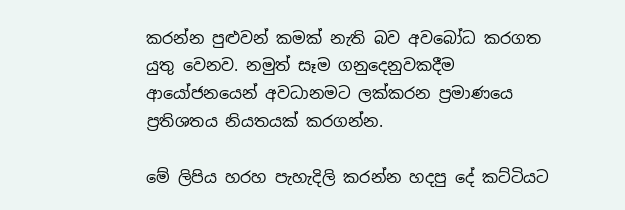කරන්න පුළුවන් කමක් නැති බව අවබෝධ කරගත යුතු වෙනව. නමුත් සෑම ගනුදෙනුවකදීම ආයෝජනයෙන් අවධානමට ලක්කරන ප්‍රමාණයෙ ප්‍රතිශතය නියතයක් කරගන්න.

මේ ලිපිය හරහ පැහැදිලි කරන්න හදපු දේ කට්ටියට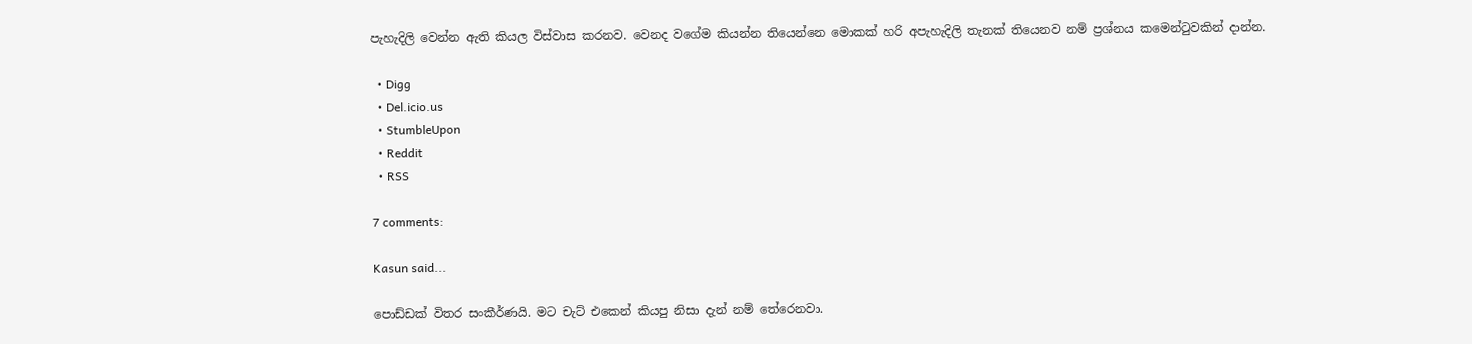පැහැදිලි වෙන්න ඇති කියල විස්වාස කරනව. වෙනද වගේම කියන්න තියෙන්නෙ මොකක් හරි අපැහැදිලි තැනක් තියෙනව නම් ‍ප්‍රශ්නය කමෙන්ටුවකින් දාන්න.

  • Digg
  • Del.icio.us
  • StumbleUpon
  • Reddit
  • RSS

7 comments:

Kasun said...

පොඩ්ඩක් විතර සංකීර්ණයි. මට චැට් එකෙන් කියපු නිසා දැන් නම් තේරෙනවා.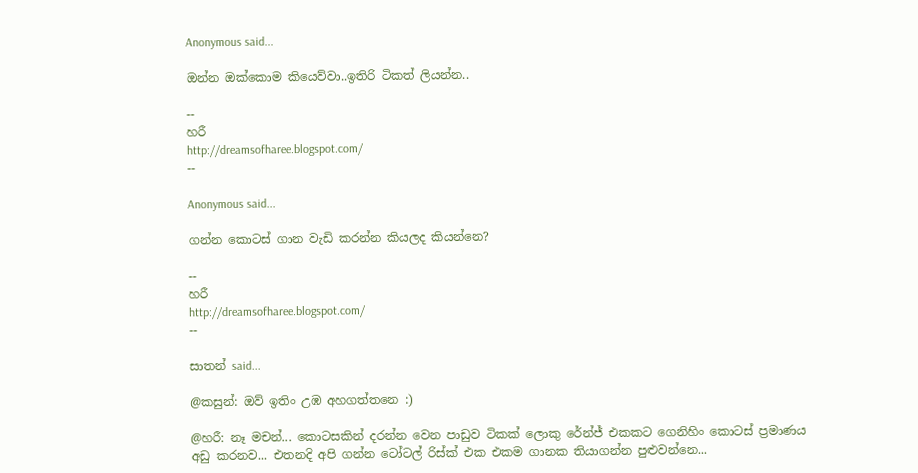Anonymous said...

ඔන්න ඔක්කොම කියෙව්වා..ඉතිරි ටිකත් ලියන්න..

--
හරී
http://dreamsofharee.blogspot.com/
--

Anonymous said...

ගන්න කොටස් ගාන වැඩි කරන්න කියලද කියන්නෙ?

--
හරී
http://dreamsofharee.blogspot.com/
--

සාතන් said...

@කසුන්: ඔව් ඉතිං උඹ අහගත්‍තනෙ :)

@හරී: නෑ මචන්... කොටසකින් දරන්න වෙන පාඩුව ටිකක් ලොකු රේන්ජ් එකකට ගෙනිහිං කොටස් ප්‍රමාණය අඩු කරනව... එතනදි අපි ගන්න ටෝටල් රිස්ක් එක එකම ගානක තියාගන්න පුළුවන්නෙ...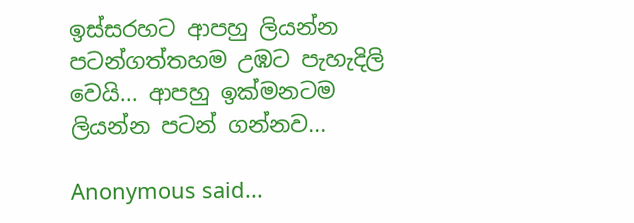ඉස්සරහට ආපහු ලියන්න පටන්ගත්තහම උඹට පැහැදිලි‍ වෙයි... ආපහු ඉක්මනටම ලියන්න පටන් ගන්නව...

Anonymous said...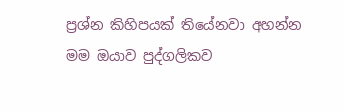ප්‍රශ්න කිහිපයක් තියේනවා අහන්න
මම ඔයාව පුද්ගලිකව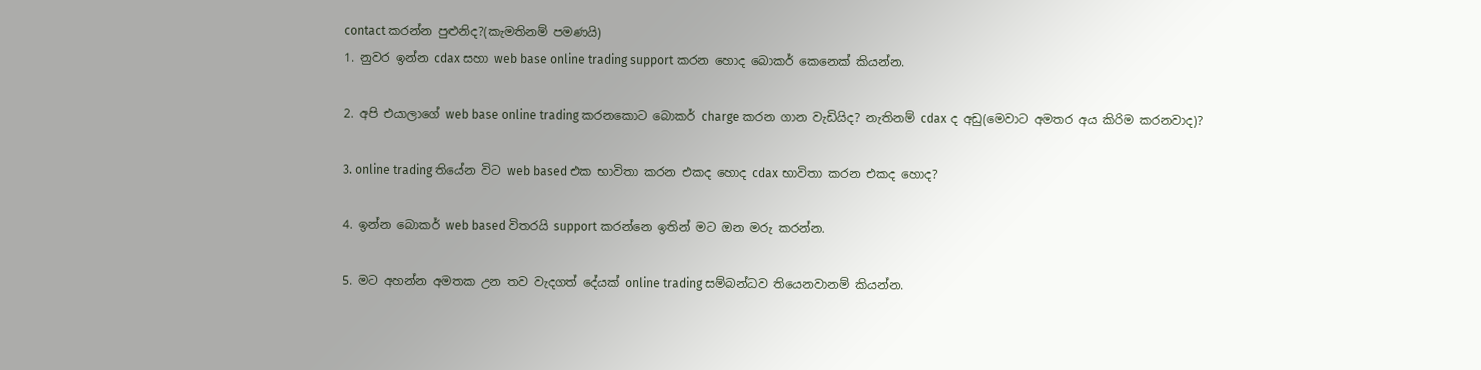contact කරන්න පුළුනිද?(කැමතිනම් පමණයි)
1. නුවර ඉන්න cdax සහා web base online trading support කරන හොද බොකර් කෙනෙක් කියන්න.

2. අපි එයාලාගේ web base online trading කරනකොට බොකර් charge කරන ගාන වැඩියිද? නැතිනම් cdax ද අඩු(මෙවාට අමතර අය කිරිම කරනවාද)?

3. online trading තියේන විට web based එක භාවිතා කරන එකද හොද cdax භාවිතා කරන එකද හොද?

4. ඉන්න බොකර් web based විතරයි support කරන්නෙ ඉතින් මට ඔන මරු කරන්න.

5. මට අහන්න අමතක උන තව වැදගත් දේයක් online trading සම්බන්ධව තියෙනවානම් කියන්න.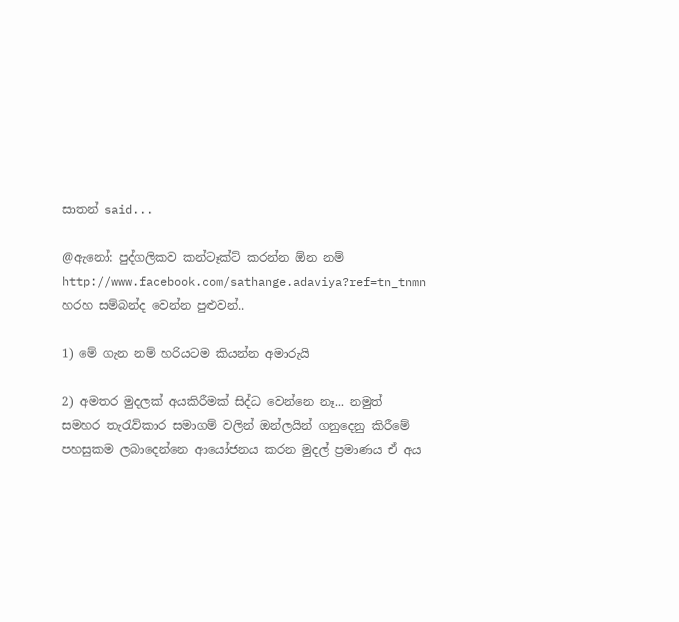සාතන් said...

@ඇනෝ: පුද්ගලිකව කන්ටෑක්ට් කරන්න ඕන නම් http://www.facebook.com/sathange.adaviya?ref=tn_tnmn
හරහ සම්බන්ද වෙන්න පුළුවන්..

1) මේ ගැන නම් හරියටම කියන්න අමාරුයි

2) අමතර මුදලක් අයකිරීමක් සිද්ධ වෙන්නෙ නෑ... නමුත් සමහර තැරැව්කාර සමාගම් වලින් ඔන්ලයින් ගනුදෙනු කිරීමේ පහසුකම ලබාදෙන්නෙ ආයෝජනය කරන මුදල් ප්‍රමාණය ඒ අය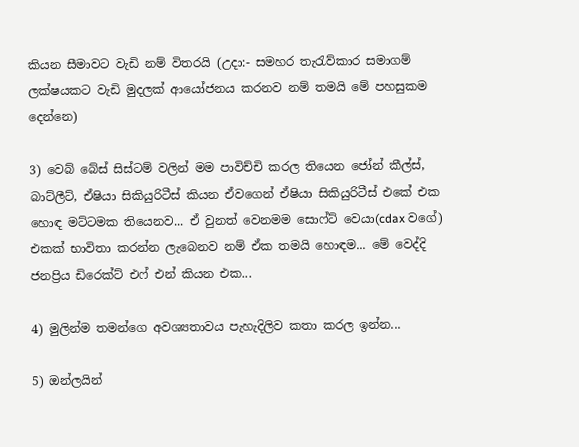කියන සීමාවට වැඩි නම් විතරයි (උදා:- සමහර තැරැව්කාර සමාගම් ලක්ෂයකට වැඩි මුදලක් ආයෝජනය කරනව නම් තමයි මේ පහසුකම දෙන්නෙ)

3) වෙබ් බේස් සිස්ටම් වලින් මම පාවිච්චි කරල තියෙන ජෝන් කීල්ස්, බාට්ලීට්, ඒෂියා සිකියුරිටීස් කියන ඒවගෙන් ඒෂියා සිකියුරිටීස් එකේ එක හොඳ මට්ටමක තියෙනව... ඒ වුනත් වෙනමම සොෆ්ට් වෙයා(cdax වගේ) එකක් භාවිතා කරන්න ලැබෙනව නම් ඒක තමයි හොඳම... මේ වෙද්දි ජනප්‍රිය ඩිරෙක්ට් එෆ් එන් කියන එක...

4) මුලින්ම තමන්ගෙ අවශ්‍යතාවය පැහැදිලිව කතා කරල ඉන්න...

5) ඔන්ලයින්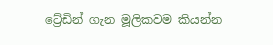ට්‍රේඩින් ගැන මූලිකවම කියන්න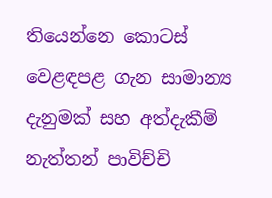තියෙන්නෙ කොටස් වෙළඳපළ ගැන සාමාන්‍ය දැනුමක් සහ අත්දැකීම් නැත්තන් පාවිච්චි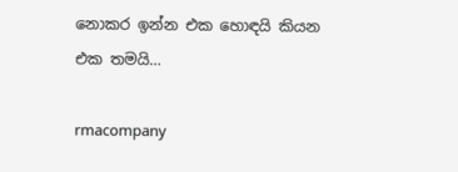නොකර ඉන්න එක හොඳයි කියන එක තමයි...

rmacompany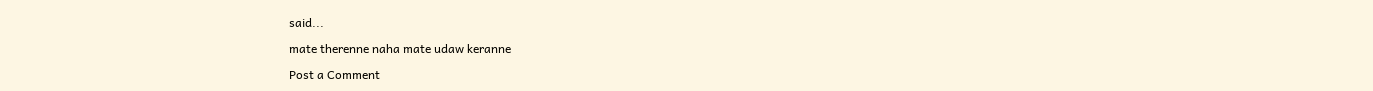said...

mate therenne naha mate udaw keranne

Post a Comment